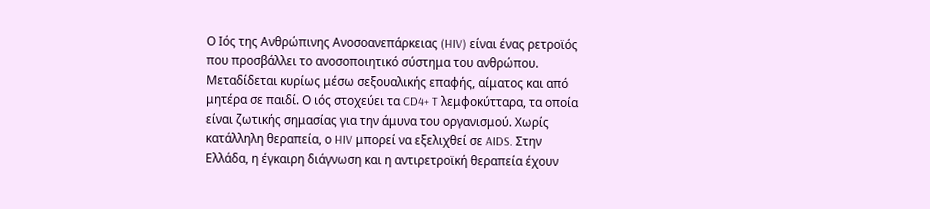Ο Ιός της Ανθρώπινης Ανοσοανεπάρκειας (HIV) είναι ένας ρετροϊός που προσβάλλει το ανοσοποιητικό σύστημα του ανθρώπου. Μεταδίδεται κυρίως μέσω σεξουαλικής επαφής, αίματος και από μητέρα σε παιδί. Ο ιός στοχεύει τα CD4+ T λεμφοκύτταρα, τα οποία είναι ζωτικής σημασίας για την άμυνα του οργανισμού. Χωρίς κατάλληλη θεραπεία, ο HIV μπορεί να εξελιχθεί σε AIDS. Στην Ελλάδα, η έγκαιρη διάγνωση και η αντιρετροϊκή θεραπεία έχουν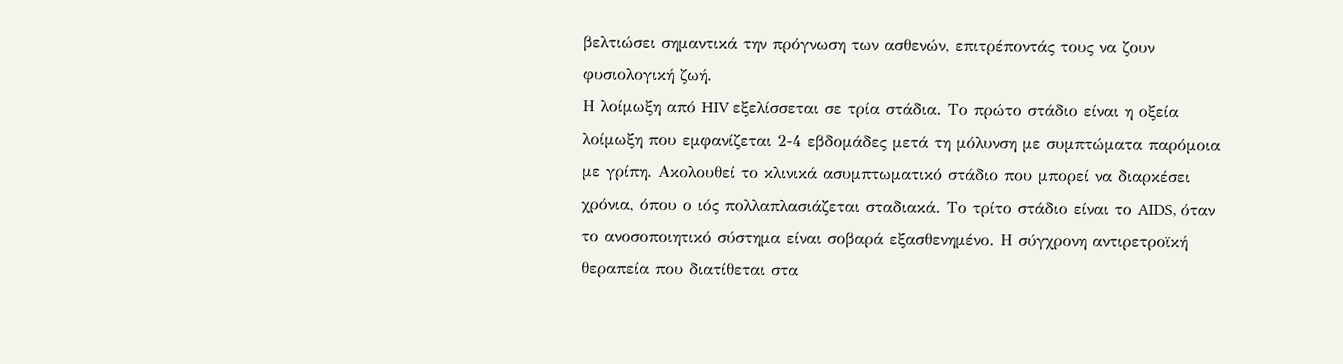βελτιώσει σημαντικά την πρόγνωση των ασθενών, επιτρέποντάς τους να ζουν φυσιολογική ζωή.
Η λοίμωξη από HIV εξελίσσεται σε τρία στάδια. Το πρώτο στάδιο είναι η οξεία λοίμωξη που εμφανίζεται 2-4 εβδομάδες μετά τη μόλυνση με συμπτώματα παρόμοια με γρίπη. Ακολουθεί το κλινικά ασυμπτωματικό στάδιο που μπορεί να διαρκέσει χρόνια, όπου ο ιός πολλαπλασιάζεται σταδιακά. Το τρίτο στάδιο είναι το AIDS, όταν το ανοσοποιητικό σύστημα είναι σοβαρά εξασθενημένο. Η σύγχρονη αντιρετροϊκή θεραπεία που διατίθεται στα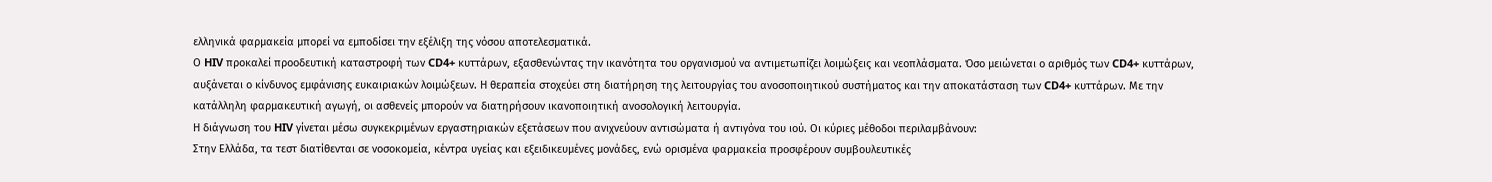ελληνικά φαρμακεία μπορεί να εμποδίσει την εξέλιξη της νόσου αποτελεσματικά.
Ο HIV προκαλεί προοδευτική καταστροφή των CD4+ κυττάρων, εξασθενώντας την ικανότητα του οργανισμού να αντιμετωπίζει λοιμώξεις και νεοπλάσματα. Όσο μειώνεται ο αριθμός των CD4+ κυττάρων, αυξάνεται ο κίνδυνος εμφάνισης ευκαιριακών λοιμώξεων. Η θεραπεία στοχεύει στη διατήρηση της λειτουργίας του ανοσοποιητικού συστήματος και την αποκατάσταση των CD4+ κυττάρων. Με την κατάλληλη φαρμακευτική αγωγή, οι ασθενείς μπορούν να διατηρήσουν ικανοποιητική ανοσολογική λειτουργία.
Η διάγνωση του HIV γίνεται μέσω συγκεκριμένων εργαστηριακών εξετάσεων που ανιχνεύουν αντισώματα ή αντιγόνα του ιού. Οι κύριες μέθοδοι περιλαμβάνουν:
Στην Ελλάδα, τα τεστ διατίθενται σε νοσοκομεία, κέντρα υγείας και εξειδικευμένες μονάδες, ενώ ορισμένα φαρμακεία προσφέρουν συμβουλευτικές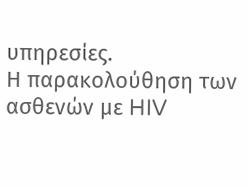υπηρεσίες.
Η παρακολούθηση των ασθενών με HIV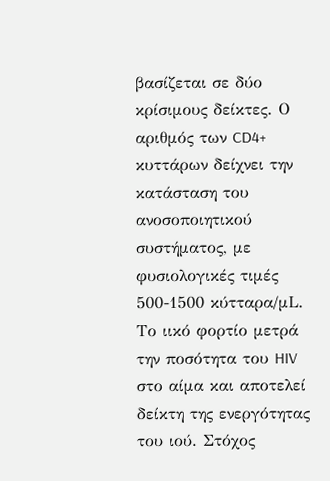βασίζεται σε δύο κρίσιμους δείκτες. Ο αριθμός των CD4+ κυττάρων δείχνει την κατάσταση του ανοσοποιητικού συστήματος, με φυσιολογικές τιμές 500-1500 κύτταρα/μL. Το ιικό φορτίο μετρά την ποσότητα του HIV στο αίμα και αποτελεί δείκτη της ενεργότητας του ιού. Στόχος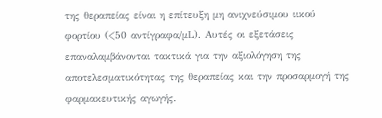της θεραπείας είναι η επίτευξη μη ανιχνεύσιμου ιικού φορτίου (<50 αντίγραφα/μL). Αυτές οι εξετάσεις επαναλαμβάνονται τακτικά για την αξιολόγηση της αποτελεσματικότητας της θεραπείας και την προσαρμογή της φαρμακευτικής αγωγής.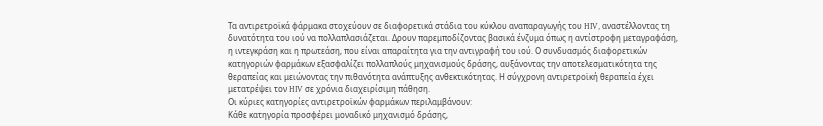Τα αντιρετροϊκά φάρμακα στοχεύουν σε διαφορετικά στάδια του κύκλου αναπαραγωγής του HIV, αναστέλλοντας τη δυνατότητα του ιού να πολλαπλασιάζεται. Δρουν παρεμποδίζοντας βασικά ένζυμα όπως η αντίστροφη μεταγραφάση, η ιντεγκράση και η πρωτεάση, που είναι απαραίτητα για την αντιγραφή του ιού. Ο συνδυασμός διαφορετικών κατηγοριών φαρμάκων εξασφαλίζει πολλαπλούς μηχανισμούς δράσης, αυξάνοντας την αποτελεσματικότητα της θεραπείας και μειώνοντας την πιθανότητα ανάπτυξης ανθεκτικότητας. Η σύγχρονη αντιρετροϊκή θεραπεία έχει μετατρέψει τον HIV σε χρόνια διαχειρίσιμη πάθηση.
Οι κύριες κατηγορίες αντιρετροϊκών φαρμάκων περιλαμβάνουν:
Κάθε κατηγορία προσφέρει μοναδικό μηχανισμό δράσης,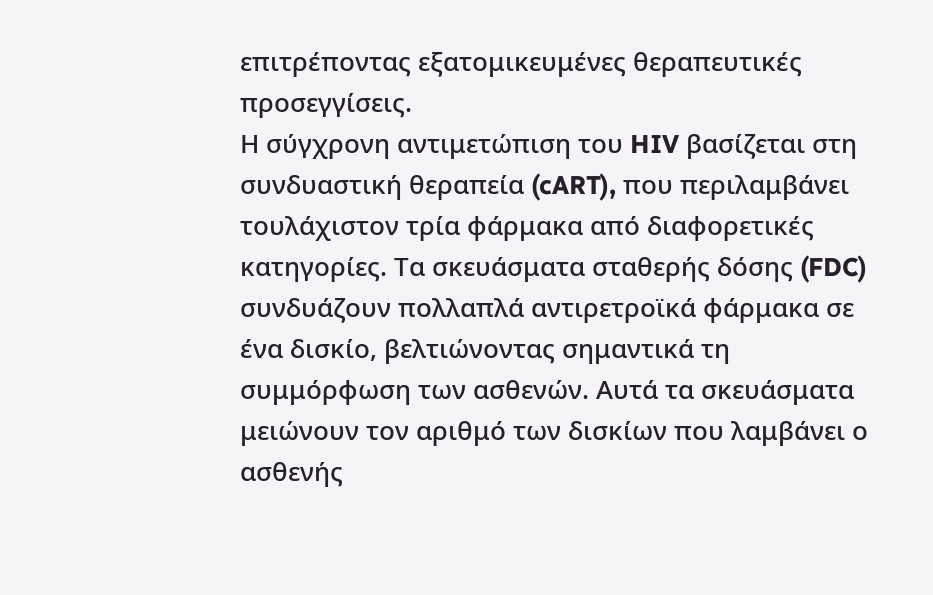επιτρέποντας εξατομικευμένες θεραπευτικές προσεγγίσεις.
Η σύγχρονη αντιμετώπιση του HIV βασίζεται στη συνδυαστική θεραπεία (cART), που περιλαμβάνει τουλάχιστον τρία φάρμακα από διαφορετικές κατηγορίες. Τα σκευάσματα σταθερής δόσης (FDC) συνδυάζουν πολλαπλά αντιρετροϊκά φάρμακα σε ένα δισκίο, βελτιώνοντας σημαντικά τη συμμόρφωση των ασθενών. Αυτά τα σκευάσματα μειώνουν τον αριθμό των δισκίων που λαμβάνει ο ασθενής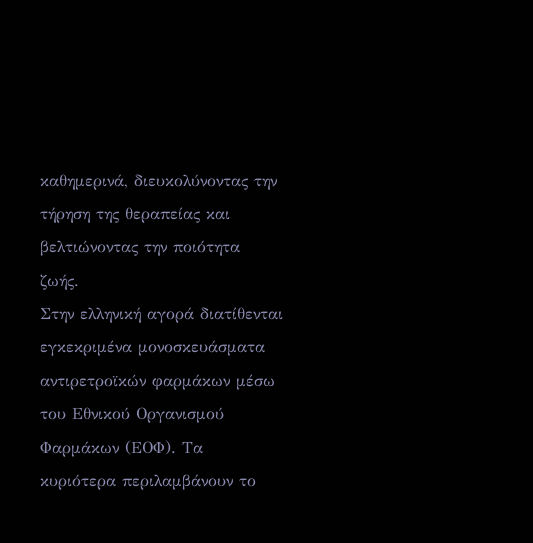καθημερινά, διευκολύνοντας την τήρηση της θεραπείας και βελτιώνοντας την ποιότητα ζωής.
Στην ελληνική αγορά διατίθενται εγκεκριμένα μονοσκευάσματα αντιρετροϊκών φαρμάκων μέσω του Εθνικού Οργανισμού Φαρμάκων (ΕΟΦ). Τα κυριότερα περιλαμβάνουν το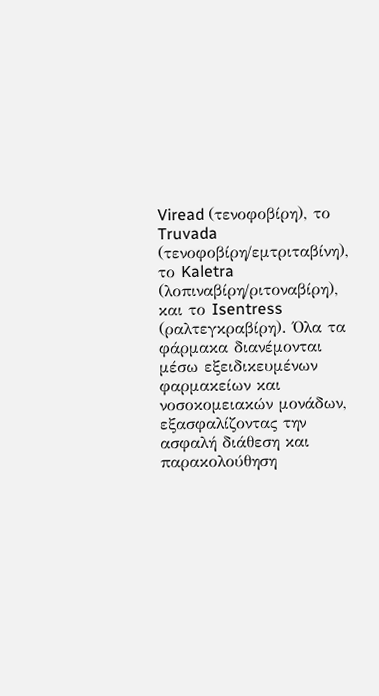Viread (τενοφοβίρη), το Truvada (τενοφοβίρη/εμτριταβίνη), το Kaletra (λοπιναβίρη/ριτοναβίρη), και το Isentress (ραλτεγκραβίρη). Όλα τα φάρμακα διανέμονται μέσω εξειδικευμένων φαρμακείων και νοσοκομειακών μονάδων, εξασφαλίζοντας την ασφαλή διάθεση και παρακολούθηση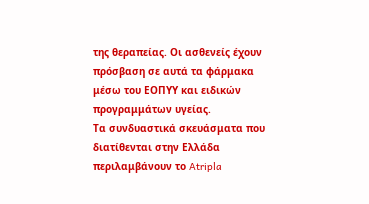της θεραπείας. Οι ασθενείς έχουν πρόσβαση σε αυτά τα φάρμακα μέσω του ΕΟΠΥΥ και ειδικών προγραμμάτων υγείας.
Τα συνδυαστικά σκευάσματα που διατίθενται στην Ελλάδα περιλαμβάνουν το Atripla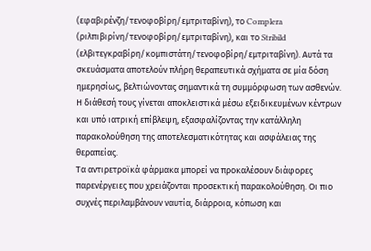(εφαβιρένζη/τενοφοβίρη/εμτριταβίνη), το Complera (ριλπιβιρίνη/τενοφοβίρη/εμτριταβίνη), και το Stribild (ελβιτεγκραβίρη/κομπιστάτη/τενοφοβίρη/εμτριταβίνη). Αυτά τα σκευάσματα αποτελούν πλήρη θεραπευτικά σχήματα σε μία δόση ημερησίως, βελτιώνοντας σημαντικά τη συμμόρφωση των ασθενών. Η διάθεσή τους γίνεται αποκλειστικά μέσω εξειδικευμένων κέντρων και υπό ιατρική επίβλεψη, εξασφαλίζοντας την κατάλληλη παρακολούθηση της αποτελεσματικότητας και ασφάλειας της θεραπείας.
Τα αντιρετροϊκά φάρμακα μπορεί να προκαλέσουν διάφορες παρενέργειες που χρειάζονται προσεκτική παρακολούθηση. Οι πιο συχνές περιλαμβάνουν ναυτία, διάρροια, κόπωση και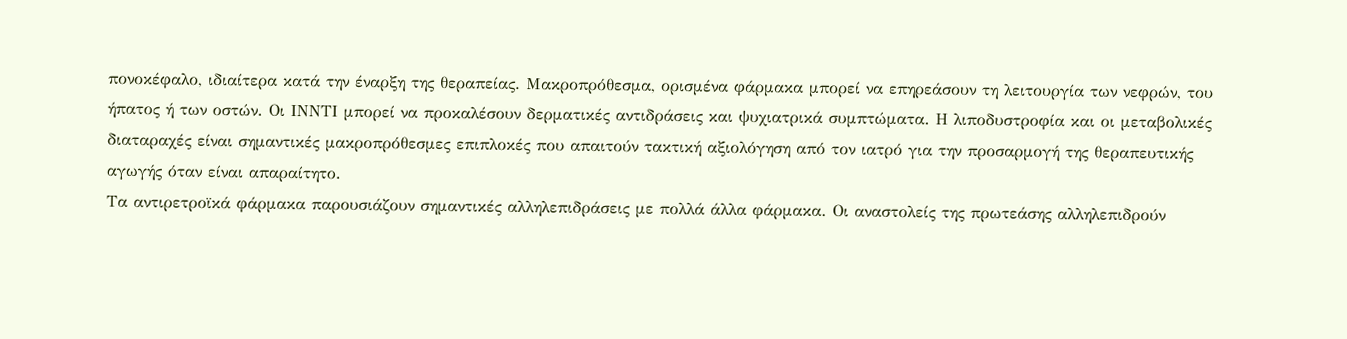πονοκέφαλο, ιδιαίτερα κατά την έναρξη της θεραπείας. Μακροπρόθεσμα, ορισμένα φάρμακα μπορεί να επηρεάσουν τη λειτουργία των νεφρών, του ήπατος ή των οστών. Οι ΙΝΝTI μπορεί να προκαλέσουν δερματικές αντιδράσεις και ψυχιατρικά συμπτώματα. Η λιποδυστροφία και οι μεταβολικές διαταραχές είναι σημαντικές μακροπρόθεσμες επιπλοκές που απαιτούν τακτική αξιολόγηση από τον ιατρό για την προσαρμογή της θεραπευτικής αγωγής όταν είναι απαραίτητο.
Τα αντιρετροϊκά φάρμακα παρουσιάζουν σημαντικές αλληλεπιδράσεις με πολλά άλλα φάρμακα. Οι αναστολείς της πρωτεάσης αλληλεπιδρούν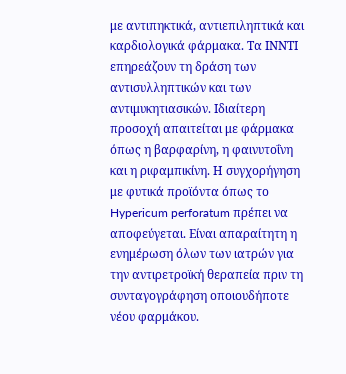με αντιπηκτικά, αντιεπιληπτικά και καρδιολογικά φάρμακα. Τα ΙΝΝTI επηρεάζουν τη δράση των αντισυλληπτικών και των αντιμυκητιασικών. Ιδιαίτερη προσοχή απαιτείται με φάρμακα όπως η βαρφαρίνη, η φαινυτοΐνη και η ριφαμπικίνη. Η συγχορήγηση με φυτικά προϊόντα όπως το Hypericum perforatum πρέπει να αποφεύγεται. Είναι απαραίτητη η ενημέρωση όλων των ιατρών για την αντιρετροϊκή θεραπεία πριν τη συνταγογράφηση οποιουδήποτε νέου φαρμάκου.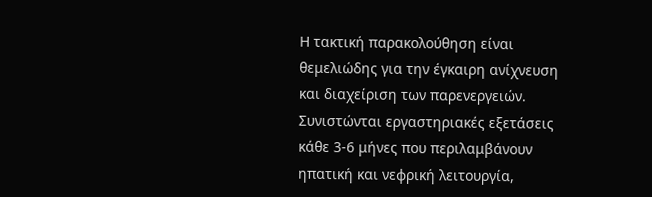Η τακτική παρακολούθηση είναι θεμελιώδης για την έγκαιρη ανίχνευση και διαχείριση των παρενεργειών. Συνιστώνται εργαστηριακές εξετάσεις κάθε 3-6 μήνες που περιλαμβάνουν ηπατική και νεφρική λειτουργία,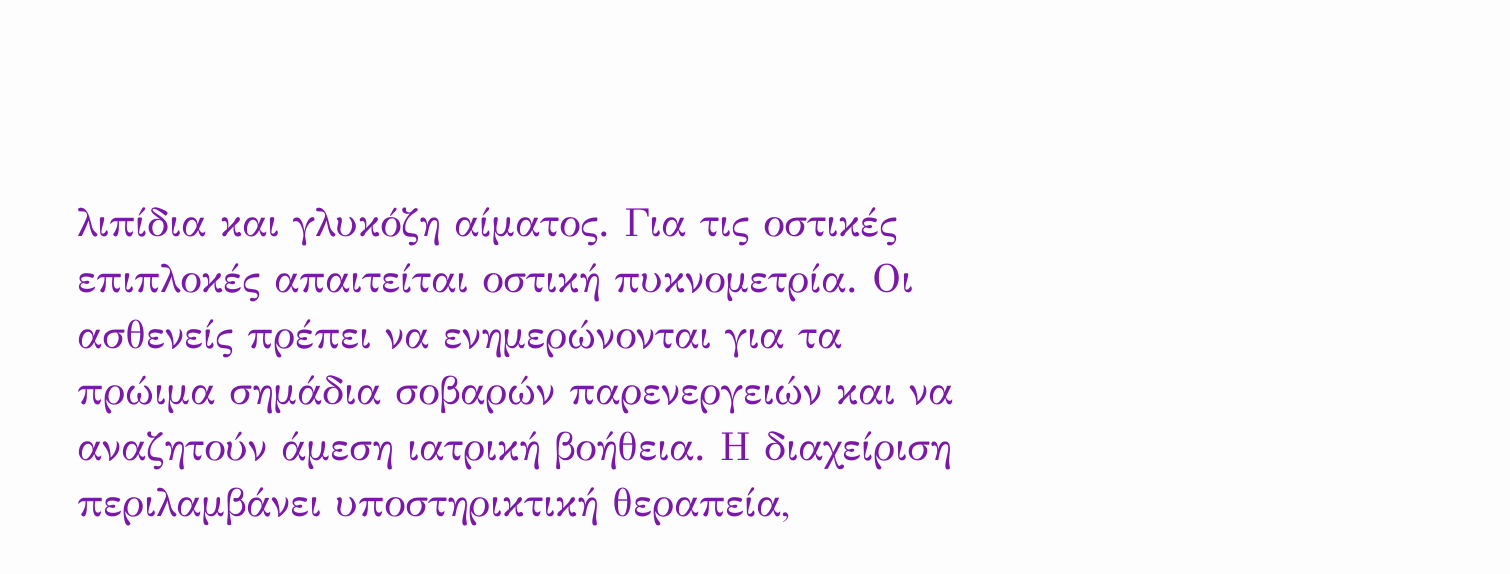λιπίδια και γλυκόζη αίματος. Για τις οστικές επιπλοκές απαιτείται οστική πυκνομετρία. Οι ασθενείς πρέπει να ενημερώνονται για τα πρώιμα σημάδια σοβαρών παρενεργειών και να αναζητούν άμεση ιατρική βοήθεια. Η διαχείριση περιλαμβάνει υποστηρικτική θεραπεία,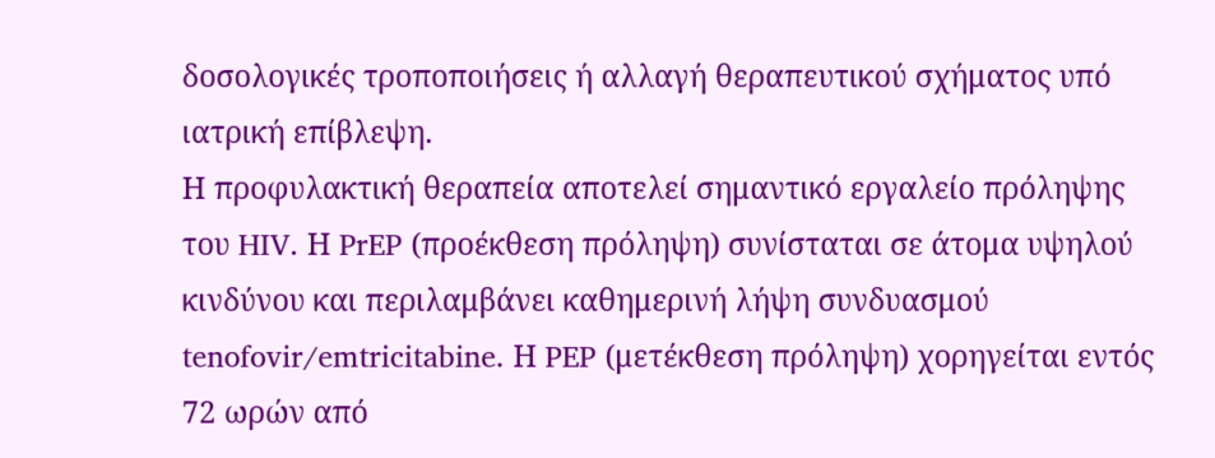δοσολογικές τροποποιήσεις ή αλλαγή θεραπευτικού σχήματος υπό ιατρική επίβλεψη.
Η προφυλακτική θεραπεία αποτελεί σημαντικό εργαλείο πρόληψης του HIV. Η PrEP (προέκθεση πρόληψη) συνίσταται σε άτομα υψηλού κινδύνου και περιλαμβάνει καθημερινή λήψη συνδυασμού tenofovir/emtricitabine. Η PEP (μετέκθεση πρόληψη) χορηγείται εντός 72 ωρών από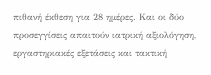πιθανή έκθεση για 28 ημέρες. Και οι δύο προσεγγίσεις απαιτούν ιατρική αξιολόγηση, εργαστηριακές εξετάσεις και τακτική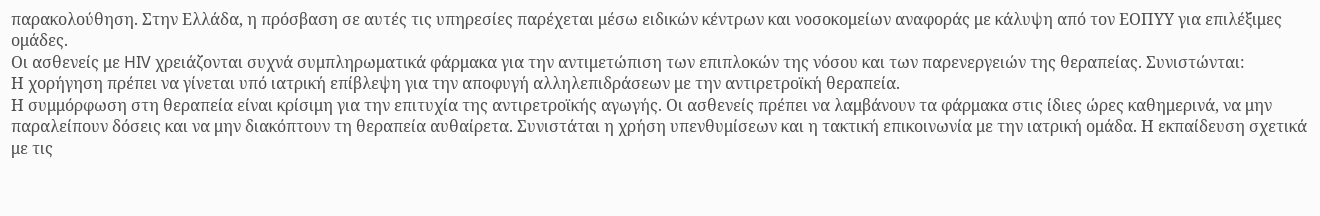παρακολούθηση. Στην Ελλάδα, η πρόσβαση σε αυτές τις υπηρεσίες παρέχεται μέσω ειδικών κέντρων και νοσοκομείων αναφοράς με κάλυψη από τον ΕΟΠΥΥ για επιλέξιμες ομάδες.
Οι ασθενείς με HIV χρειάζονται συχνά συμπληρωματικά φάρμακα για την αντιμετώπιση των επιπλοκών της νόσου και των παρενεργειών της θεραπείας. Συνιστώνται:
Η χορήγηση πρέπει να γίνεται υπό ιατρική επίβλεψη για την αποφυγή αλληλεπιδράσεων με την αντιρετροϊκή θεραπεία.
Η συμμόρφωση στη θεραπεία είναι κρίσιμη για την επιτυχία της αντιρετροϊκής αγωγής. Οι ασθενείς πρέπει να λαμβάνουν τα φάρμακα στις ίδιες ώρες καθημερινά, να μην παραλείπουν δόσεις και να μην διακόπτουν τη θεραπεία αυθαίρετα. Συνιστάται η χρήση υπενθυμίσεων και η τακτική επικοινωνία με την ιατρική ομάδα. Η εκπαίδευση σχετικά με τις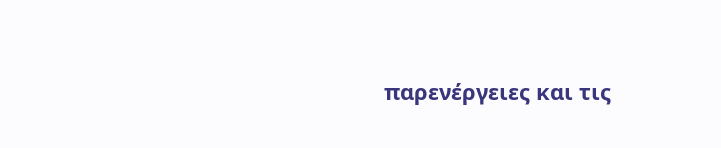παρενέργειες και τις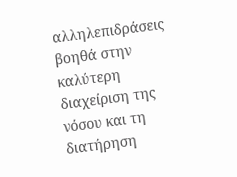αλληλεπιδράσεις βοηθά στην καλύτερη διαχείριση της νόσου και τη διατήρηση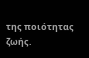της ποιότητας ζωής.